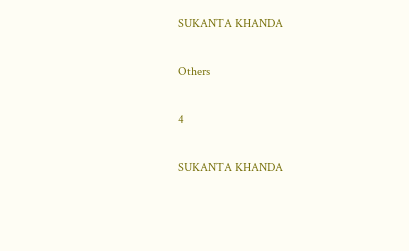SUKANTA KHANDA

Others

4

SUKANTA KHANDA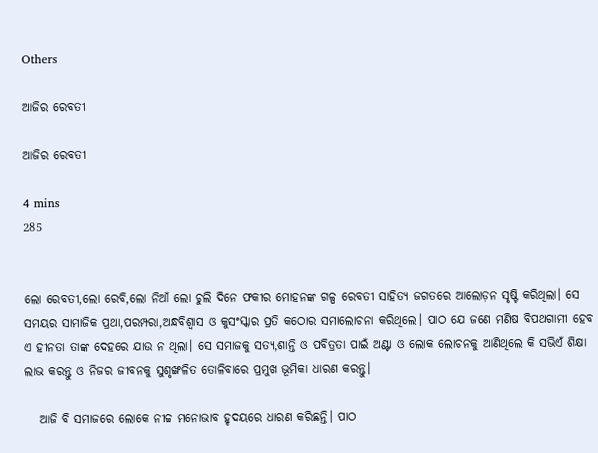Others

ଆଜିର ରେବତୀ

ଆଜିର ରେବତୀ

4 mins
285


ଲୋ ରେବତୀ,ଲୋ ରେବି,ଲୋ ନିଆଁ ଲୋ ଚୁଲି ଦିନେ ଫକୀର ମୋହନଙ୍କ ଗଳ୍ପ ରେବତୀ ସାହିତ୍ଯ ଜଗତରେ ଆଲୋଡ଼ନ ସୃଷ୍ଟି କରିଥିଲା। ସେ ସମୟର ସାମାଜିକ ପ୍ରଥା,ପରମ୍ପରା,ଅନ୍ଧବିଶ୍ବାସ ଓ କୁସଂସ୍କାର ପ୍ରତି କଠୋର ସମାଲୋଚନା କରିଥିଲେ। ପାଠ ଯେ ଜଣେ ମଣିଷ ବିପଥଗାମୀ ହେବ ଏ ହୀନତା ତାଙ୍କ ଦେହରେ ଯାଉ ନ ଥିଲା। ସେ ସମାଜକୁ ସତ୍ଯ,ଶାନ୍ତି ଓ ପବିତ୍ରତା ପାଇଁ ଅଣ୍ଟା ଓ ଲୋକ ଲୋଚନକୁ ଆଣିଥିଲେ କି ସଭିଏଁ ଶିକ୍ଷା ଲାଭ କରନ୍ତୁ ଓ ନିଜର ଜୀବନକୁ ସୁଶୃଙ୍ଖଳିତ ତୋଳିବାରେ ପ୍ରମୁଖ ଭୂମିକା ଧାରଣ କରନ୍ତୁ।

   ଆଜି ବି ସମାଜରେ ଲୋକେ ନୀଚ୍ଚ ମନୋଭାବ ହୃଦୟରେ ଧାରଣ କରିଛନ୍ତି। ପାଠ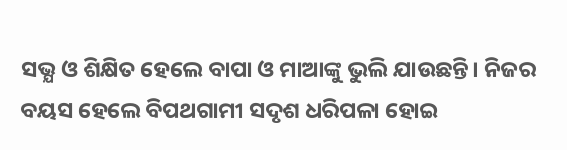ସଭ୍ଯ ଓ ଶିକ୍ଷିତ ହେଲେ ବାପା ଓ ମାଆଙ୍କୁ ଭୁଲି ଯାଉଛନ୍ତି। ନିଜର ବୟସ ହେଲେ ବିପଥଗାମୀ ସଦୃଶ ଧରିପଳା ହୋଇ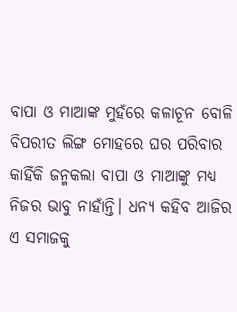ବାପା ଓ ମାଆଙ୍କ ମୁହଁରେ କଳାଚୂନ ବୋଳି ବିପରୀତ ଲିଙ୍ଗ ମୋହରେ ଘର ପରିବାର କାହିଁକି ଜନ୍ମକଲା ବାପା ଓ ମାଆଙ୍କୁ ମଧ୍ଯ ନିଜର ଭାବୁ ନାହାଁନ୍ତି। ଧନ୍ଯ କହିବ ଆଜିର ଏ ସମାଜକୁ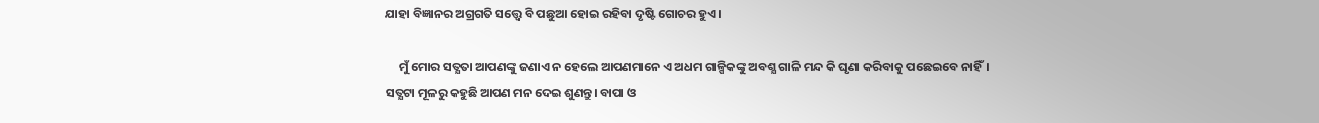ଯାହା ବିଜ୍ଞାନର ଅଗ୍ରଗତି ସତ୍ତ୍ବେ ବି ପଛୁଆ ହୋଇ ରହିବା ଦୃଷ୍ଟି ଗୋଚର ହୁଏ।

     ମୁଁ ମୋର ସତ୍ଯତା ଆପଣଙ୍କୁ ଜଣାଏ ନ ହେଲେ ଆପଣମାନେ ଏ ଅଧମ ଗାଳ୍ପିକଙ୍କୁ ଅବଶ୍ଯ ଗାଳି ମନ୍ଦ କି ଘୃଣା କରିବାକୁ ପଛେଇବେ ନାହିଁ। ସତ୍ଯଟା ମୂଳରୁ କହୁଛି ଆପଣ ମନ ଦେଇ ଶୁଣନ୍ତୁ। ବାପା ଓ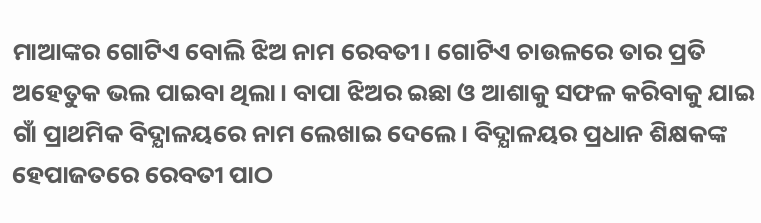ମାଆଙ୍କର ଗୋଟିଏ ବୋଲି ଝିଅ ନାମ ରେବତୀ। ଗୋଟିଏ ଚାଉଳରେ ତାର ପ୍ରତି ଅହେତୁକ ଭଲ ପାଇବା ଥିଲା। ବାପା ଝିଅର ଇଛା ଓ ଆଶାକୁ ସଫଳ କରିବାକୁ ଯାଇ ଗାଁ ପ୍ରାଥମିକ ବିଦ୍ଯାଳୟରେ ନାମ ଲେଖାଇ ଦେଲେ। ବିଦ୍ଯାଳୟର ପ୍ରଧାନ ଶିକ୍ଷକଙ୍କ ହେପାଜତରେ ରେବତୀ ପାଠ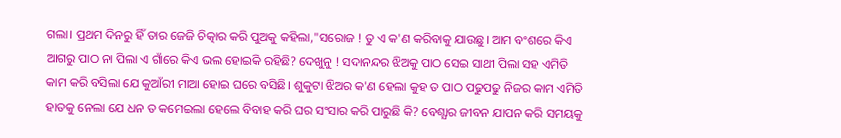ଗଲା। ପ୍ରଥମ ଦିନରୁ ହିଁ ତାର ଜେଜି ଚିତ୍କାର କରି ପୁଅକୁ କହିଲା,"ସରୋଜ ! ତୁ ଏ କ'ଣ କରିବାକୁ ଯାଉଛୁ। ଆମ ବଂଶରେ କିଏ ଆଗରୁ ପାଠ ନା ପିଲା ଏ ଗାଁରେ କିଏ ଭଲ ହୋଇକି ରହିଛି? ଦେଖୁନୁ ! ସଦାନନ୍ଦର ଝିଅକୁ ପାଠ ସେଇ ସାଥୀ ପିଲା ସହ ଏମିତି କାମ କରି ବସିଲା ଯେ କୁଆଁରୀ ମାଆ ହୋଇ ଘରେ ବସିଛି। ଶୁକୁଟା ଝିଅର କ'ଣ ହେଲା କୁହ ତ ପାଠ ପଢୁପଢୁ ନିଜର କାମ ଏମିତି ହାତକୁ ନେଲା ଯେ ଧନ ତ କମେଇଲା ହେଲେ ବିବାହ କରି ଘର ସଂସାର କରି ପାରୁଛି କି? ବେଶ୍ଯାର ଜୀବନ ଯାପନ କରି ସମୟକୁ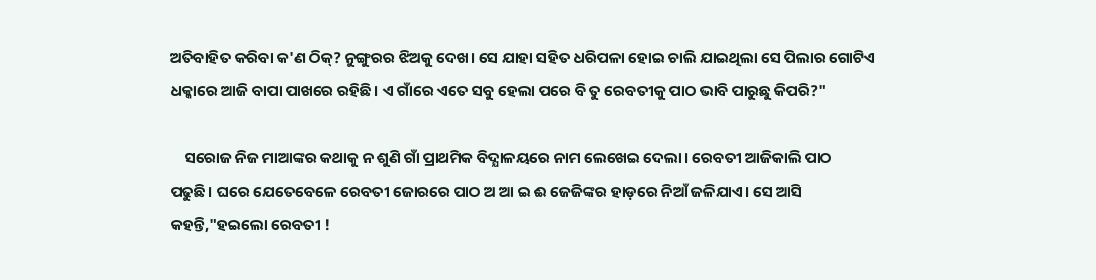ଅତିବାହିତ କରିବା କ'ଣ ଠିକ୍? ନୁଙ୍ଗୁରର ଝିଅକୁ ଦେଖ। ସେ ଯାହା ସହିତ ଧରିପଳା ହୋଇ ଚାଲି ଯାଇଥିଲା ସେ ପିଲାର ଗୋଟିଏ ଧକ୍କାରେ ଆଜି ବାପା ପାଖରେ ରହିଛି। ଏ ଗାଁରେ ଏତେ ସବୁ ହେଲା ପରେ ବି ତୁ ରେବତୀକୁ ପାଠ ଭାବି ପାରୁଛୁ କିପରି?"

    ସରୋଜ ନିଜ ମାଆଙ୍କର କଥାକୁ ନ ଶୁଣି ଗାଁ ପ୍ରାଥମିକ ବିଦ୍ଯାଳୟରେ ନାମ ଲେଖେଇ ଦେଲା। ରେବତୀ ଆଜିକାଲି ପାଠ ପଢୁଛି। ଘରେ ଯେତେବେଳେ ରେବତୀ ଜୋରରେ ପାଠ ଅ ଆ ଇ ଈ ଜେଜିଙ୍କର ହାଡ଼ରେ ନିଆଁ ଜଳିଯାଏ। ସେ ଆସି କହନ୍ତି,"ହଇଲୋ ରେବତୀ !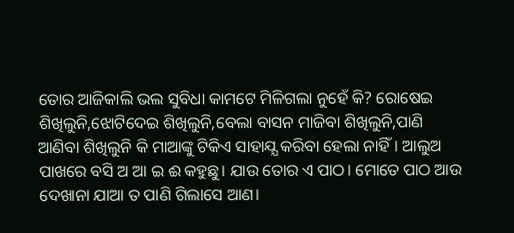ତୋର ଆଜିକାଲି ଭଲ ସୁବିଧା କାମଟେ ମିଳିଗଲା ନୁହେଁ କି? ରୋଷେଇ ଶିଖିଲୁନି,ଝୋଟିଦେଇ ଶିଖିଲୁନି,ବେଲା ବାସନ ମାଜିବା ଶିଖିଲୁନି,ପାଣି ଆଣିବା ଶିଖିଲୁନି କି ମାଆଙ୍କୁ ଟିକିଏ ସାହାଯ୍ଯ କରିବା ହେଲା ନାହିଁ। ଆଲୁଅ ପାଖରେ ବସି ଅ ଆ ଇ ଈ କହୁଛୁ। ଯାଉ ତୋର ଏ ପାଠ। ମୋତେ ପାଠ ଆଉ ଦେଖାନା ଯାଆ ତ ପାଣି ଗିଲାସେ ଆଣ।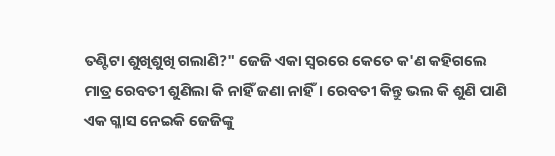ତଣ୍ଟିଟା ଶୁଖିଶୁଖି ଗଲାଣି?" ଜେଜି ଏକା ସ୍ବରରେ କେତେ କ'ଣ କହିଗଲେ ମାତ୍ର ରେବତୀ ଶୁଣିଲା କି ନାହିଁ ଜଣା ନାହିଁ। ରେବତୀ କିନ୍ତୁ ଭଲ କି ଶୁଣି ପାଣି ଏକ ଗ୍ଳାସ ନେଇକି ଜେଜିଙ୍କୁ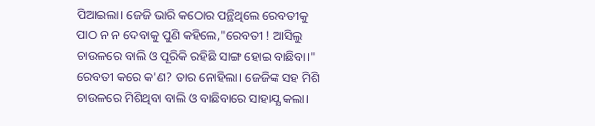ପିଆଇଲା। ଜେଜି ଭାରି କଠୋର ପନ୍ଥିଥିଲେ ରେବତୀକୁ ପାଠ ନ ନ ଦେବାକୁ ପୁଣି କହିଲେ,"ରେବତୀ ! ଆସିଲୁ ଚାଉଳରେ ବାଲି ଓ ପୂରିକି ରହିଛି ସାଙ୍ଗ ହୋଇ ବାଛିବା।" ରେବତୀ କରେ କ'ଣ? ତାର ନୋହିଲା। ଜେଜିଙ୍କ ସହ ମିଶି ଚାଉଳରେ ମିଶିଥିବା ବାଲି ଓ ବାଛିବାରେ ସାହାଯ୍ଯ କଲା।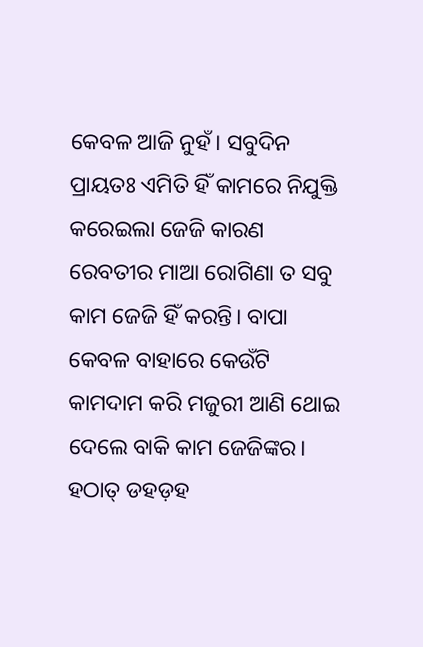କେବଳ ଆଜି ନୁହଁ। ସବୁଦିନ ପ୍ରାୟତଃ ଏମିତି ହିଁ କାମରେ ନିଯୁକ୍ତି କରେଇଲା ଜେଜି କାରଣ ରେବତୀର ମାଆ ରୋଗିଣା ତ ସବୁ କାମ ଜେଜି ହିଁ କରନ୍ତି। ବାପା କେବଳ ବାହାରେ କେଉଁଟି କାମଦାମ କରି ମଜୁରୀ ଆଣି ଥୋଇ ଦେଲେ ବାକି କାମ ଜେଜିଙ୍କର। ହଠାତ୍ ଡହଡ଼ହ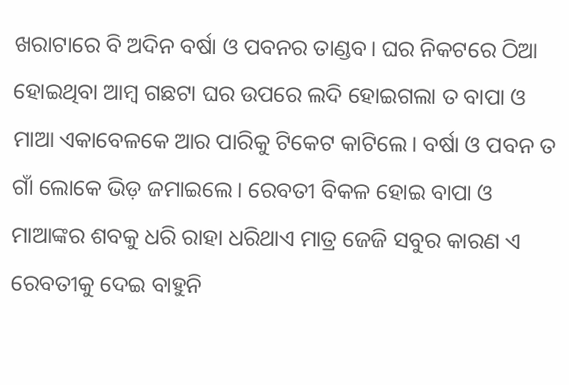ଖରାଟାରେ ବି ଅଦିନ ବର୍ଷା ଓ ପବନର ତାଣ୍ଡବ। ଘର ନିକଟରେ ଠିଆ ହୋଇଥିବା ଆମ୍ବ ଗଛଟା ଘର ଉପରେ ଲଦି ହୋଇଗଲା ତ ବାପା ଓ ମାଆ ଏକାବେଳକେ ଆର ପାରିକୁ ଟିକେଟ କାଟିଲେ। ବର୍ଷା ଓ ପବନ ତ ଗାଁ ଲୋକେ ଭିଡ଼ ଜମାଇଲେ। ରେବତୀ ବିକଳ ହୋଇ ବାପା ଓ ମାଆଙ୍କର ଶବକୁ ଧରି ରାହା ଧରିଥାଏ ମାତ୍ର ଜେଜି ସବୁର କାରଣ ଏ ରେବତୀକୁ ଦେଇ ବାହୁନି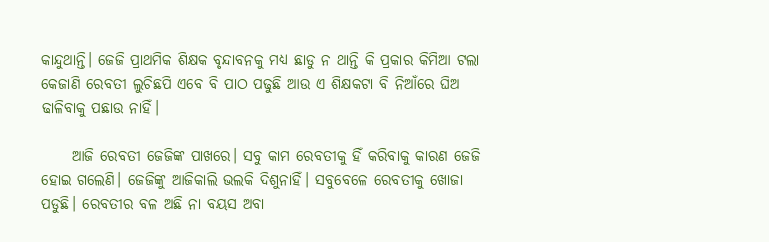କାନ୍ଦୁଥାନ୍ତି। ଜେଜି ପ୍ରାଥମିକ ଶିକ୍ଷକ ବୃନ୍ଦାବନକୁ ମଧ୍ଯ ଛାଡୁ ନ ଥାନ୍ତି କି ପ୍ରକାର କିମିଆ ଟଲା କେଜାଣି ରେବତୀ ଲୁଚିଛପି ଏବେ ବି ପାଠ ପଢୁଛି ଆଉ ଏ ଶିକ୍ଷକଟା ବି ନିଆଁରେ ଘିଅ ଢାଳିବାକୁ ପଛାଉ ନାହିଁ।

     ଆଜି ରେବତୀ ଜେଜିଙ୍କ ପାଖରେ। ସବୁ କାମ ରେବତୀକୁ ହିଁ କରିବାକୁ କାରଣ ଜେଜି ହୋଇ ଗଲେଣି। ଜେଜିଙ୍କୁ ଆଜିକାଲି ଭଲକି ଦିଶୁନାହିଁ। ସବୁବେଳେ ରେବତୀକୁ ଖୋଜା ପଡୁଛି। ରେବତୀର ବଳ ଅଛି ନା ବୟସ ଅବା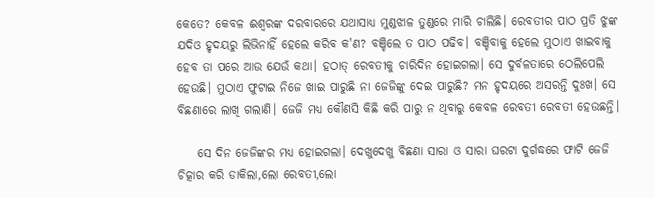କେତେ? କେବଳ ଈଶ୍ବରଙ୍କ ଦରବାରରେ ଯଥାସାଧ୍ଯ ମୁଣ୍ଡଝାଳ ତୁଣ୍ଡରେ ମାରି ଚାଲିଛି। ରେବତୀର ପାଠ ପ୍ରତି ଝୁଙ୍କ ଯଦିଓ ହୃଦୟରୁ ଲିଭିନାହିଁ ହେଲେ କରିବ କ'ଣ? ବଞ୍ଚିଲେ ତ ପାଠ ପଢିବ। ବଞ୍ଚିବାକୁ ହେଲେ ମୁଠାଏ ଖାଇବାକୁ ହେବ ତା ପରେ ଆଉ ଯେଉଁ କଥା। ହଠାତ୍ ରେବତୀକୁ ଚାରିଦିନ ହୋଇଗଲା। ସେ ଦୁର୍ବଳତାରେ ଠେଲିପେଲି ହେଉଛି। ମୁଠାଏ ଫୁଟାଇ ନିଜେ ଖାଇ ପାରୁଛି ନା ଜେଜିଙ୍କୁ ଦେଇ ପାରୁଛି? ମନ ହୃଦୟରେ ଅସରନ୍ତି ଦୁଃଖ। ସେ ବିଛଣାରେ ଲାଖି ଗଲାଣି। ଜେଜି ମଧ୍ଯ କୌଣସି କିଛି କରି ପାରୁ ନ ଥିବାରୁ କେବଳ ରେବତୀ ରେବତୀ ହେଉଛନ୍ତି।

    ସେ ଦିନ ଜେଜିଙ୍କର ମଧ୍ଯ ହୋଇଗଲା। ଦେଖୁଦେଖୁ ବିଛଣା ସାରା ଓ ସାରା ଘରଟା ଦୁର୍ଗଦ୍ଧରେ ଫାଟି ଜେଜି ଚିତ୍କାର କରି ଡାକିଲା,ଲୋ ରେବତୀ,ଲୋ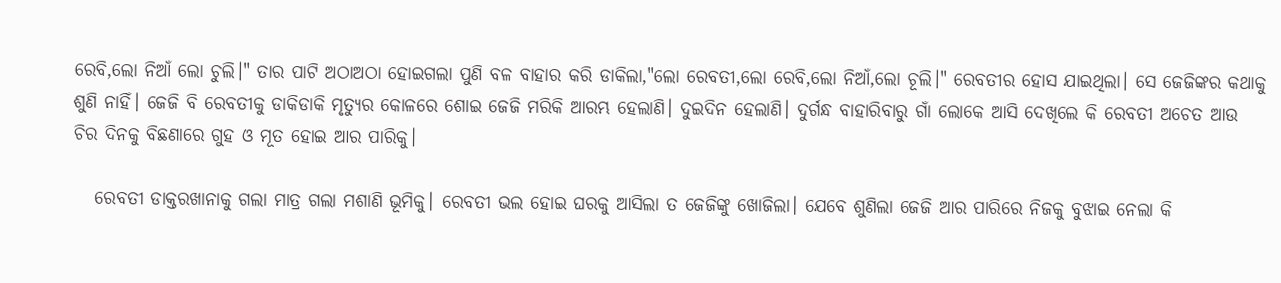ରେବି,ଲୋ ନିଆଁ ଲୋ ଚୁଲି।" ତାର ପାଟି ଅଠାଅଠା ହୋଇଗଲା ପୁଣି ବଳ ବାହାର କରି ଡାକିଲା,"ଲୋ ରେବତୀ,ଲୋ ରେବି,ଲୋ ନିଆଁ,ଲୋ ଚୂଲି।" ରେବତୀର ହୋସ ଯାଇଥିଲା। ସେ ଜେଜିଙ୍କର କଥାକୁ ଶୁଣି ନାହିଁ। ଜେଜି ବି ରେବତୀକୁ ଡାକିଡାକି ମୃତ୍ଯୁର କୋଳରେ ଶୋଇ ଜେଜି ମରିକି ଆରମ୍ଭ ହେଲାଣି। ଦୁଇଦିନ ହେଲାଣି। ଦୁର୍ଗନ୍ଧ ବାହାରିବାରୁ ଗାଁ ଲୋକେ ଆସି ଦେଖିଲେ କି ରେବତୀ ଅଚେତ ଆଉ ଚିର ଦିନକୁ ବିଛଣାରେ ଗୁହ ଓ ମୂତ ହୋଇ ଆର ପାରିକୁ।

   ରେବତୀ ଡାକ୍ତରଖାନାକୁ ଗଲା ମାତ୍ର ଗଲା ମଶାଣି ଭୂମିକୁ। ରେବତୀ ଭଲ ହୋଇ ଘରକୁ ଆସିଲା ତ ଜେଜିଙ୍କୁ ଖୋଜିଲା। ଯେବେ ଶୁଣିଲା ଜେଜି ଆର ପାରିରେ ନିଜକୁ ବୁଝାଇ ନେଲା କି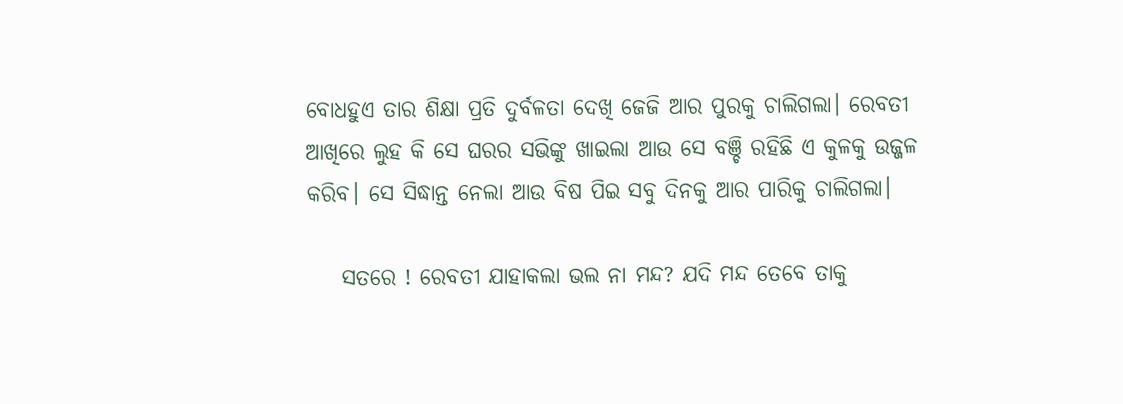ବୋଧହୁଏ ତାର ଶିକ୍ଷା ପ୍ରତି ଦୁର୍ବଳତା ଦେଖି ଜେଜି ଆର ପୁରକୁ ଚାଲିଗଲା। ରେବତୀ ଆଖିରେ ଲୁହ କି ସେ ଘରର ସଭିଙ୍କୁ ଖାଇଲା ଆଉ ସେ ବଞ୍ଚି ରହିଛି ଏ କୁଳକୁ ଉଜ୍ଜଳ କରିବ। ସେ ସିଦ୍ଧାନ୍ତ ନେଲା ଆଉ ବିଷ ପିଇ ସବୁ ଦିନକୁ ଆର ପାରିକୁ ଚାଲିଗଲା।

    ସତରେ ! ରେବତୀ ଯାହାକଲା ଭଲ ନା ମନ୍ଦ? ଯଦି ମନ୍ଦ ତେବେ ତାକୁ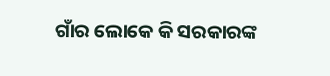ଗାଁର ଲୋକେ କି ସରକାରଙ୍କ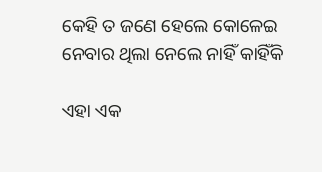କେହି ତ ଜଣେ ହେଲେ କୋଳେଇ ନେବାର ଥିଲା ନେଲେ ନାହିଁ କାହିଁକି

ଏହା ଏକ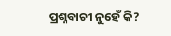ପ୍ରଶ୍ନବାଚୀ ନୁହେଁ କି?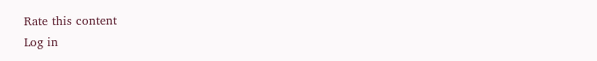Rate this content
Log in